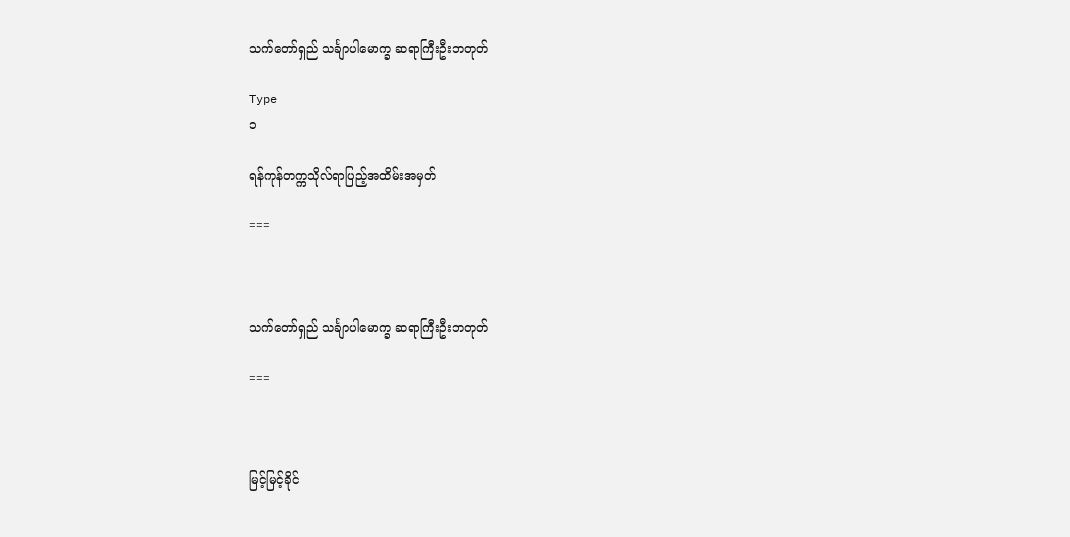သက်တော်ရှည် သင်္ချာပါမောက္ခ ဆရာကြီးဦးဘတုတ်

Type
၁

ရန်ကုန်တက္ကသိုလ်ရာပြည့်အထိမ်းအမှတ်

===



သက်တော်ရှည် သင်္ချာပါမောက္ခ ဆရာကြီးဦးဘတုတ်

===



မြင့်မြင့်ခိုင်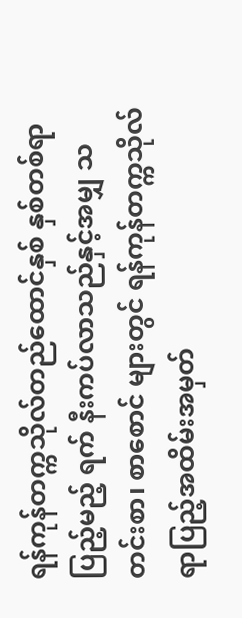ရန်ကုန်တက္ကသိုလ်တည်ထောင်နှစ် နှစ်တစ်ရာပြည့်မည့် ရက် နီးကပ်လာသည်နှင့်အမျှ သတင်းစာ၊ စာစောင် များတွင် ရန်ကုန်တက္ကသိုလ် ရာပြည့်အထိမ်းအမှတ်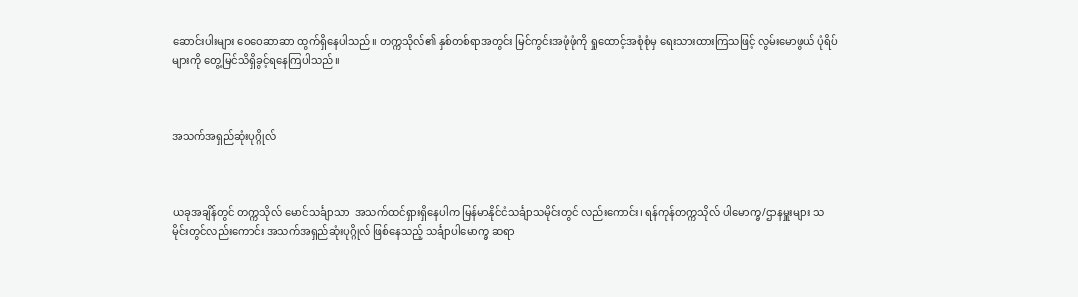ဆောင်းပါးများ ဝေဝေဆာဆာ ထွက်ရှိနေပါသည်။ တက္ကသိုလ်၏ နှစ်တစ်ရာအတွင်း မြင်ကွင်းအဖုံဖုံကို ရှုထောင့်အစုံစုံမှ ရေးသားထားကြသဖြင့် လွမ်းမောဖွယ် ပုံရိပ်များကို တွေ့မြင်သိရှိခွင့်ရနေကြပါသည်။



အသက်အရှည်ဆုံးပုဂ္ဂိုလ်



ယခုအချိန်တွင် တက္ကသိုလ် မောင်သင်္ချာသာ  အသက်ထင်ရှားရှိနေပါက မြန်မာနိုင်ငံသင်္ချာသမိုင်းတွင် လည်းကောင်း၊ ရန်ကုန်တက္ကသိုလ် ပါမောက္ခ/ဌာနမှူးများ သမိုင်းတွင်လည်းကောင်း အသက်အရှည်ဆုံးပုဂ္ဂိုလ် ဖြစ်နေသည့် သင်္ချာပါမောက္ခ ဆရာ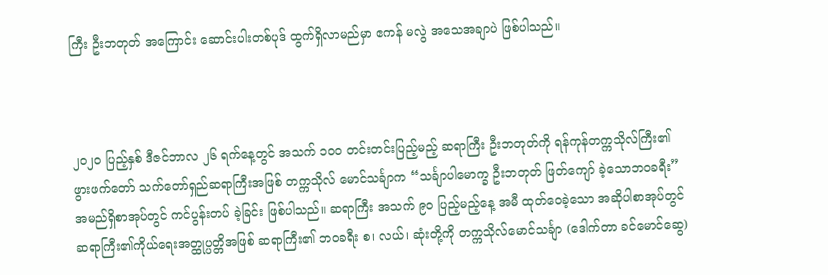ကြီး ဦးဘတုတ် အကြောင်း ဆောင်းပါးတစ်ပုဒ် ထွက်ရှိလာမည်မှာ ဧကန် မလွဲ အသေအချာပဲ ဖြစ်ပါသည်။



၂၀၂၀ ပြည့်နှစ် ဒီဇင်ဘာလ ၂၆ ရက်နေ့တွင် အသက် ၁၀၀ တင်းတင်းပြည့်မည့် ဆရာကြီး ဦးဘတုတ်ကို ရန်ကုန်တက္ကသိုလ်ကြီး၏ ဖွားဖက်တော် သက်တော်ရှည်ဆရာကြီးအဖြစ် တက္ကသိုလ် မောင်သင်္ချာက “သင်္ချာပါမောက္ခ ဦးဘတုတ် ဖြတ်ကျော် ခဲ့သောဘဝခရီး” အမည်ရှိစာအုပ်တွင် ကင်ပွန်းတပ် ခဲ့ခြင်း ဖြစ်ပါသည်။ ဆရာကြီး အသက် ၉၀ ပြည့်မည့်နေ့ အမီ ထုတ်ဝေခဲ့သော အဆိုပါစာအုပ်တွင် ဆရာကြီး၏ကိုယ်ရေးအတ္ထုပ္ပတ္တိအဖြစ် ဆရာကြီး၏ ဘဝခရီး စ၊ လယ်၊ ဆုံးတို့ကို တက္ကသိုလ်မောင်သင်္ချာ (ဒေါက်တာ ခင်မောင်ဆွေ)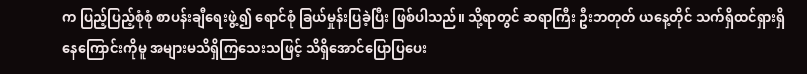က ပြည့်ပြည့်စုံစုံ စာပန်းချီရေးဖွဲ့၍ ရောင်စုံ ခြယ်မှုန်းပြခဲ့ပြီး ဖြစ်ပါသည်။ သို့ရာတွင် ဆရာကြီး ဦးဘတုတ် ယနေ့တိုင် သက်ရှိထင်ရှားရှိနေကြောင်းကိုမူ အများမသိရှိကြသေးသဖြင့် သိရှိအောင်ပြောပြပေး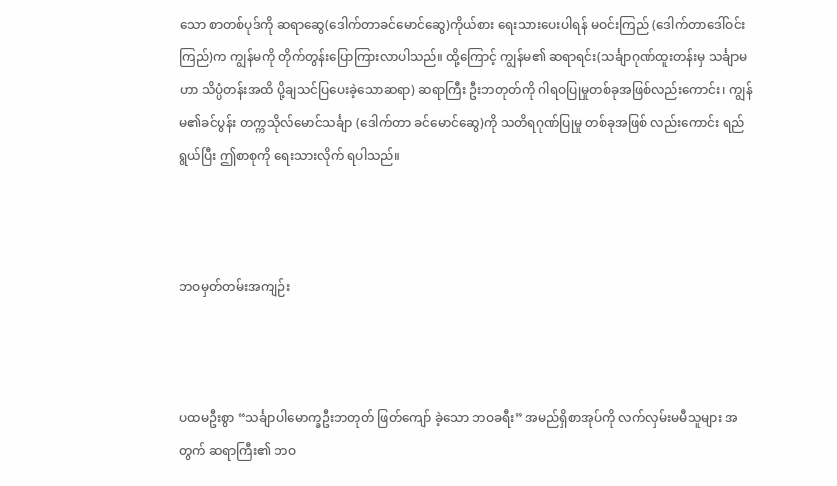သော စာတစ်ပုဒ်ကို ဆရာဆွေ(ဒေါက်တာခင်မောင်ဆွေ)ကိုယ်စား ရေးသားပေးပါရန် မဝင်းကြည် (ဒေါက်တာဒေါ်ဝင်းကြည်)က ကျွန်မကို တိုက်တွန်းပြောကြားလာပါသည်။ ထို့ကြောင့် ကျွန်မ၏ ဆရာရင်း(သင်္ချာဂုဏ်ထူးတန်းမှ သင်္ချာမဟာ သိပ္ပံတန်းအထိ ပို့ချသင်ပြပေးခဲ့သောဆရာ) ဆရာကြီး ဦးဘတုတ်ကို ဂါရဝပြုမှုတစ်ခုအဖြစ်လည်းကောင်း၊ ကျွန်မ၏ခင်ပွန်း တက္ကသိုလ်မောင်သင်္ချာ (ဒေါက်တာ ခင်မောင်ဆွေ)ကို သတိရဂုဏ်ပြုမှု တစ်ခုအဖြစ် လည်းကောင်း ရည်ရွယ်ပြီး ဤစာစုကို ရေးသားလိုက် ရပါသည်။



ဘဝမှတ်တမ်းအကျဉ်း



ပထမဦးစွာ “သင်္ချာပါမောက္ခဦးဘတုတ် ဖြတ်ကျော် ခဲ့သော ဘဝခရီး” အမည်ရှိစာအုပ်ကို လက်လှမ်းမမီသူများ အတွက် ဆရာကြီး၏ ဘဝ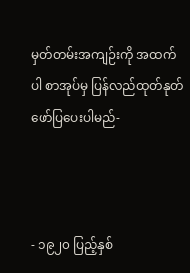မှတ်တမ်းအကျဉ်းကို အထက်ပါ စာအုပ်မှ ပြန်လည်ထုတ်နုတ်ဖော်ပြပေးပါမည်-



- ၁၉၂၀ ပြည့်နှစ်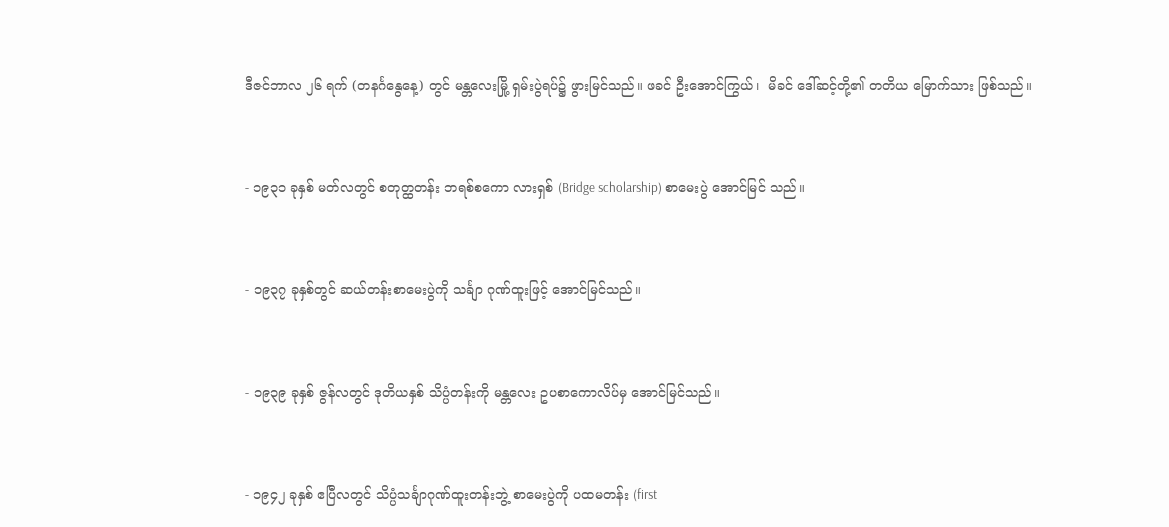ဒီဇင်ဘာလ ၂၆ ရက် (တနင်္ဂနွေနေ့) တွင် မန္တလေးမြို့ ရှမ်းပွဲရပ်၌ ဖွားမြင်သည်။ ဖခင် ဦးအောင်ကြွယ်၊  မိခင် ဒေါ်ဆင့်တို့၏ တတိယ မြောက်သား ဖြစ်သည်။



- ၁၉၃၁ ခုနှစ် မတ်လတွင် စတုတ္ထတန်း ဘရစ်စကော လားရှစ် (Bridge scholarship) စာမေးပွဲ အောင်မြင် သည်။



- ၁၉၃၇ ခုနှစ်တွင် ဆယ်တန်းစာမေးပွဲကို သင်္ချာ ဂုဏ်ထူးဖြင့် အောင်မြင်သည်။



- ၁၉၃၉ ခုနှစ် ဇွန်လတွင် ဒုတိယနှစ် သိပ္ပံတန်းကို မန္တလေး ဥပစာကောလိပ်မှ အောင်မြင်သည်။



- ၁၉၄၂ ခုနှစ် ဧပြီလတွင် သိပ္ပံသင်္ချာဂုဏ်ထူးတန်းဘွဲ့ စာမေးပွဲကို ပထမတန်း (first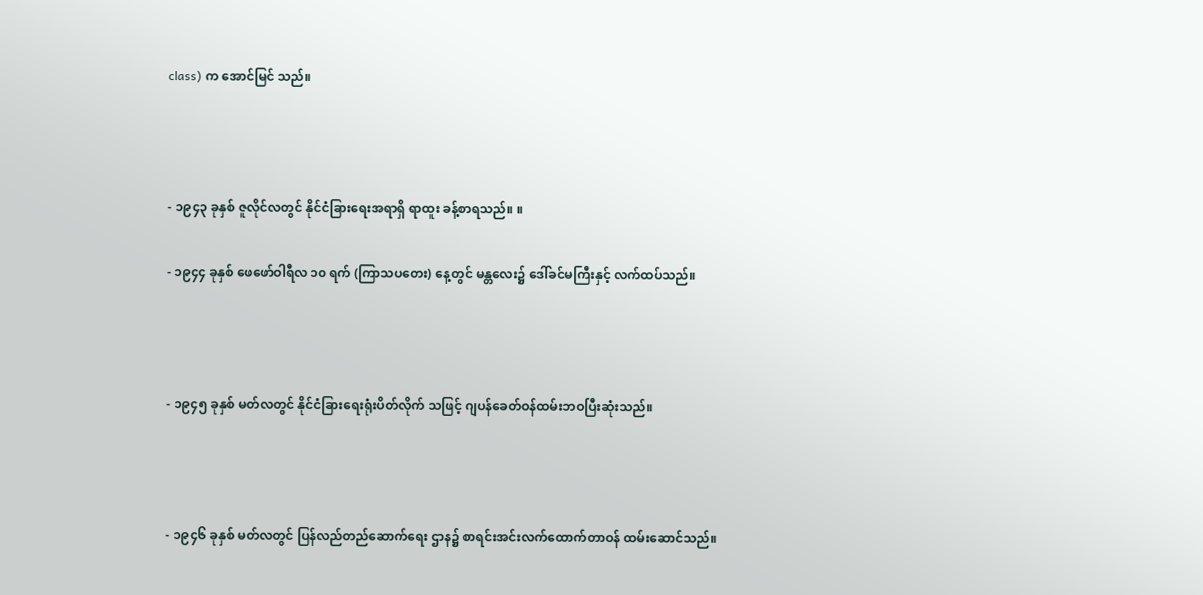class) က အောင်မြင် သည်။



- ၁၉၄၃ ခုနှစ် ဇူလိုင်လတွင် နိုင်ငံခြားရေးအရာရှိ ရာထူး ခန့်စာရသည်။ ။

- ၁၉၄၄ ခုနှစ် ဖေဖော်ဝါရီလ ၁၀ ရက် (ကြာသပတေး) နေ့တွင် မန္တလေး၌ ဒေါ်ခင်မကြီးနှင့် လက်ထပ်သည်။



- ၁၉၄၅ ခုနှစ် မတ်လတွင် နိုင်ငံခြားရေးရုံးပိတ်လိုက် သဖြင့် ဂျပန်ခေတ်ဝန်ထမ်းဘဝပြီးဆုံးသည်။



- ၁၉၄၆ ခုနှစ် မတ်လတွင် ပြန်လည်တည်ဆောက်ရေး ဌာန၌ စာရင်းအင်းလက်ထောက်တာဝန် ထမ်းဆောင်သည်။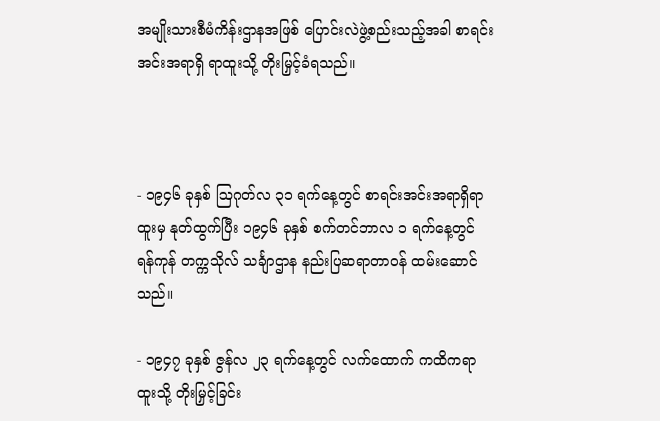အမျိုးသားစီမံကိန်းဌာနအဖြစ် ပြောင်းလဲဖွဲ့စည်းသည့်အခါ စာရင်းအင်းအရာရှိ ရာထူးသို့ တိုးမြှင့်ခံရသည်။



- ၁၉၄၆ ခုနှစ် ဩဂုတ်လ ၃၁ ရက်နေ့တွင် စာရင်းအင်းအရာရှိရာထူးမှ နုတ်ထွက်ပြီး ၁၉၄၆ ခုနှစ် စက်တင်ဘာလ ၁ ရက်နေ့တွင် ရန်ကုန် တက္ကသိုလ် သင်္ချာဌာန နည်းပြဆရာတာဝန် ထမ်းဆောင်သည်။

- ၁၉၄၇ ခုနှစ် ဇွန်လ ၂၃ ရက်နေ့တွင် လက်ထောက် ကထိကရာထူးသို့ တိုးမြှင့်ခြင်း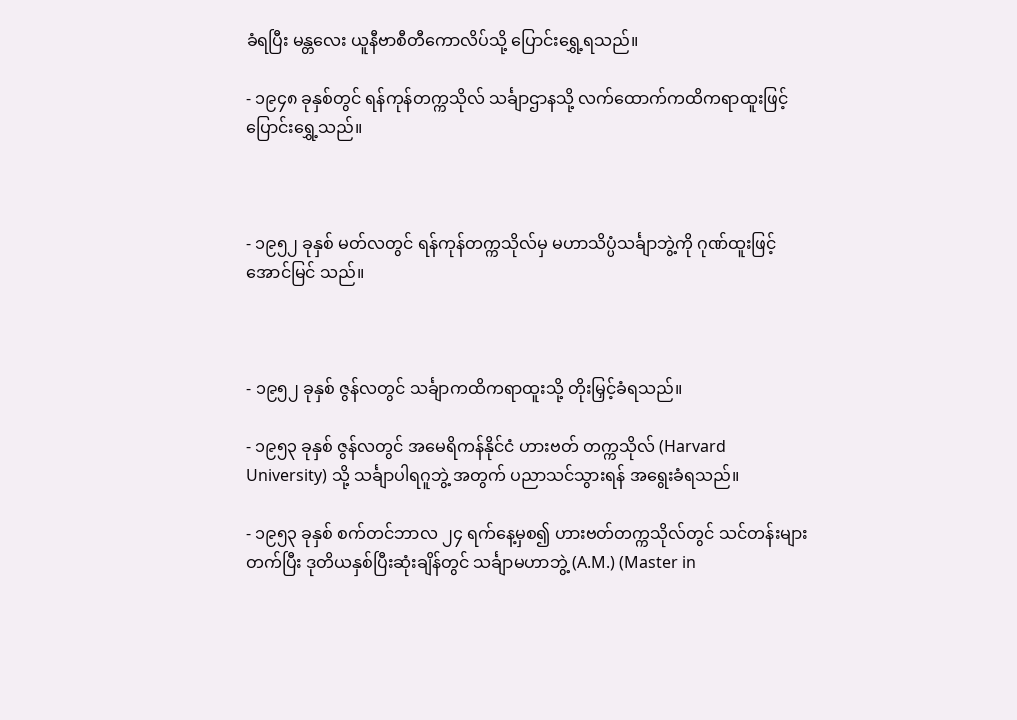ခံရပြီး မန္တလေး ယူနီဗာစီတီကောလိပ်သို့ ပြောင်းရွှေ့ရသည်။

- ၁၉၄၈ ခုနှစ်တွင် ရန်ကုန်တက္ကသိုလ် သင်္ချာဌာနသို့ လက်ထောက်ကထိကရာထူးဖြင့် ပြောင်းရွှေ့သည်။



- ၁၉၅၂ ခုနှစ် မတ်လတွင် ရန်ကုန်တက္ကသိုလ်မှ မဟာသိပ္ပံသင်္ချာဘွဲ့ကို ဂုဏ်ထူးဖြင့် အောင်မြင် သည်။



- ၁၉၅၂ ခုနှစ် ဇွန်လတွင် သင်္ချာကထိကရာထူးသို့ တိုးမြှင့်ခံရသည်။

- ၁၉၅၃ ခုနှစ် ဇွန်လတွင် အမေရိကန်နိုင်ငံ ဟားဗတ် တက္ကသိုလ် (Harvard University) သို့ သင်္ချာပါရဂူဘွဲ့ အတွက် ပညာသင်သွားရန် အရွေးခံရသည်။

- ၁၉၅၃ ခုနှစ် စက်တင်ဘာလ ၂၄ ရက်နေ့မှစ၍ ဟားဗတ်တက္ကသိုလ်တွင် သင်တန်းများတက်ပြီး ဒုတိယနှစ်ပြီးဆုံးချိန်တွင် သင်္ချာမဟာဘွဲ့ (A.M.) (Master in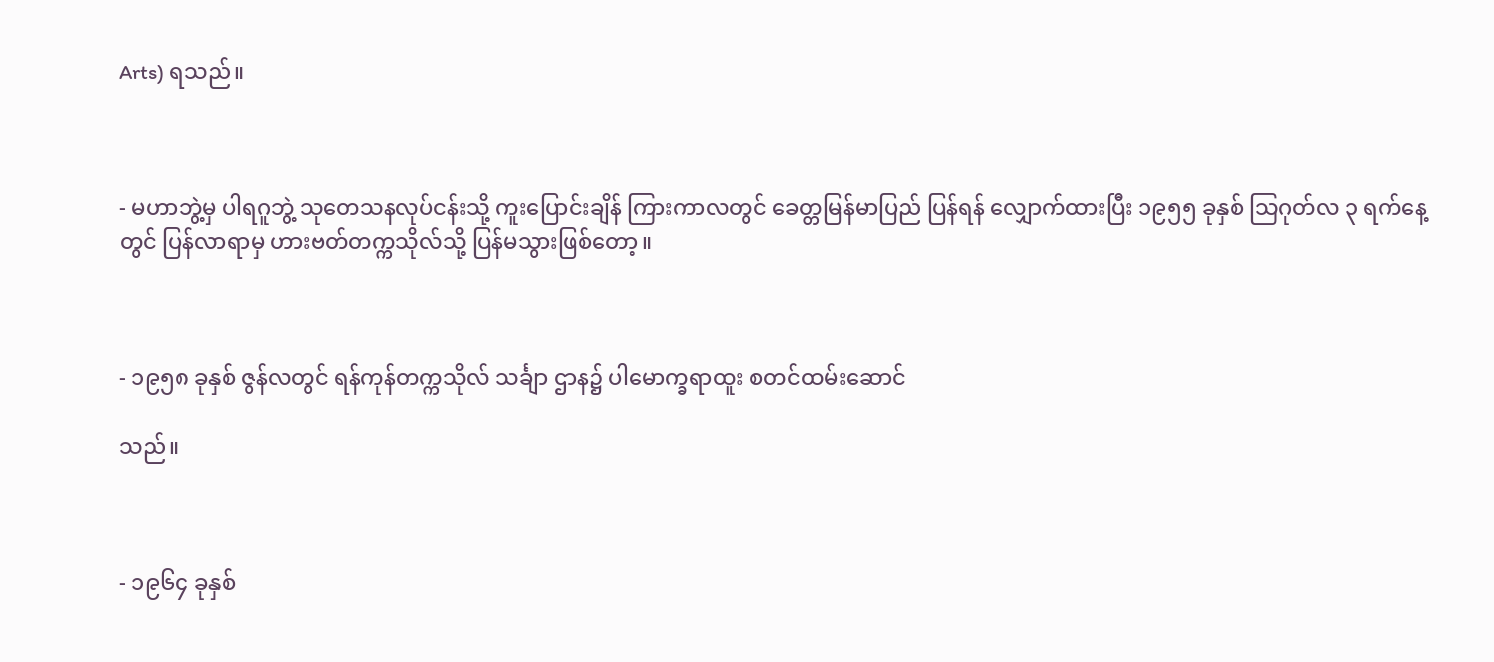Arts) ရသည်။



- မဟာဘွဲ့မှ ပါရဂူဘွဲ့ သုတေသနလုပ်ငန်းသို့ ကူးပြောင်းချိန် ကြားကာလတွင် ခေတ္တမြန်မာပြည် ပြန်ရန် လျှောက်ထားပြီး ၁၉၅၅ ခုနှစ် သြဂုတ်လ ၃ ရက်နေ့တွင် ပြန်လာရာမှ ဟားဗတ်တက္ကသိုလ်သို့ ပြန်မသွားဖြစ်တော့။



- ၁၉၅၈ ခုနှစ် ဇွန်လတွင် ရန်ကုန်တက္ကသိုလ် သင်္ချာ ဌာန၌ ပါမောက္ခရာထူး စတင်ထမ်းဆောင်

သည်။



- ၁၉၆၄ ခုနှစ်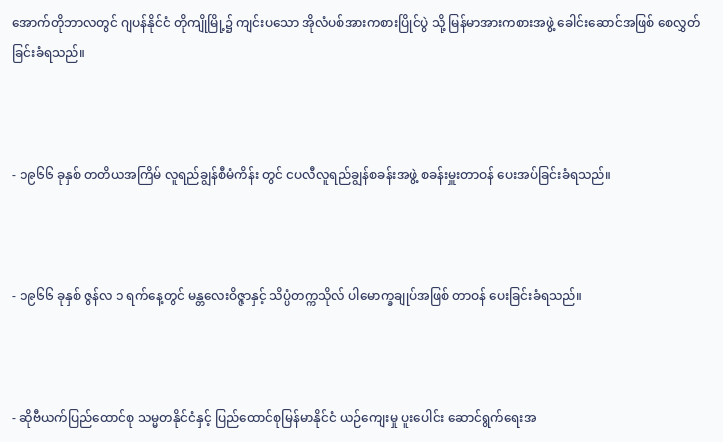အောက်တိုဘာလတွင် ဂျပန်နိုင်ငံ တိုကျိုမြို့၌ ကျင်းပသော အိုလံပစ်အားကစားပြိုင်ပွဲ သို့ မြန်မာအားကစားအဖွဲ့ ခေါင်းဆောင်အဖြစ် စေလွှတ်ခြင်းခံရသည်။



- ၁၉၆၆ ခုနှစ် တတိယအကြိမ် လူရည်ချွန်စီမံကိန်း တွင် ငပလီလူရည်ချွန်စခန်းအဖွဲ့ စခန်းမှူးတာဝန် ပေးအပ်ခြင်းခံရသည်။



- ၁၉၆၆ ခုနှစ် ဇွန်လ ၁ ရက်နေ့တွင် မန္တလေးဝိဇ္ဇာနှင့် သိပ္ပံတက္ကသိုလ် ပါမောက္ခချုပ်အဖြစ် တာဝန် ပေးခြင်းခံရသည်။



- ဆိုဗီယက်ပြည်ထောင်စု သမ္မတနိုင်ငံနှင့် ပြည်ထောင်စုမြန်မာနိုင်ငံ ယဉ်ကျေးမှု ပူးပေါင်း ဆောင်ရွက်ရေးအ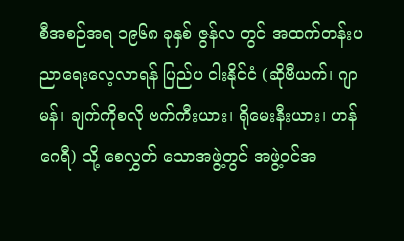စီအစဉ်အရ ၁၉၆၈ ခုနှစ် ဇွန်လ တွင် အထက်တန်းပညာရေးလေ့လာရန် ပြည်ပ ငါးနိုင်ငံ (ဆိုဗီယက်၊ ဂျာမန်၊ ချက်ကိုစလို ဗက်ကီးယား၊ ရိုမေးနီးယား၊ ဟန်ဂေရီ) သို့ စေလွှတ် သောအဖွဲ့တွင် အဖွဲ့ဝင်အ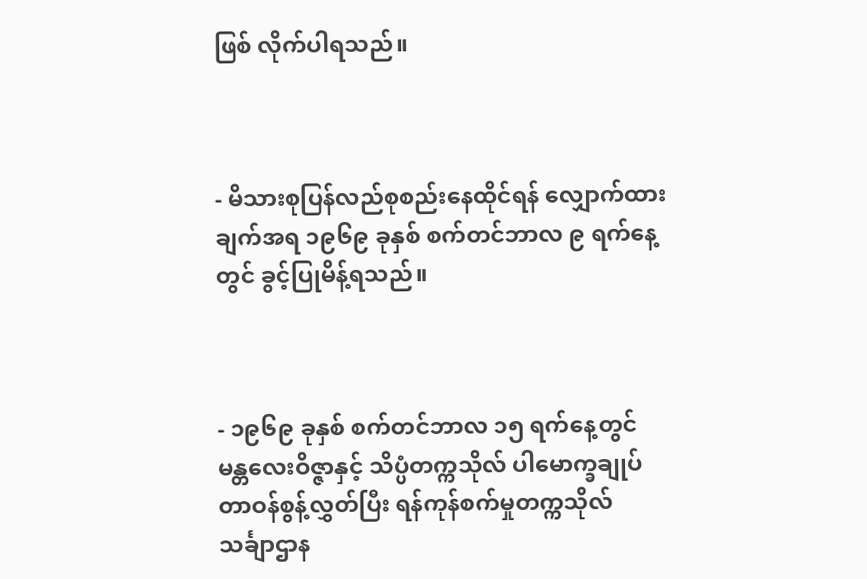ဖြစ် လိုက်ပါရသည်။



- မိသားစုပြန်လည်စုစည်းနေထိုင်ရန် လျှောက်ထား ချက်အရ ၁၉၆၉ ခုနှစ် စက်တင်ဘာလ ၉ ရက်နေ့ တွင် ခွင့်ပြုမိန့်ရသည်။



- ၁၉၆၉ ခုနှစ် စက်တင်ဘာလ ၁၅ ရက်နေ့တွင် မန္တလေးဝိဇ္ဇာနှင့် သိပ္ပံတက္ကသိုလ် ပါမောက္ခချုပ် တာဝန်စွန့်လွှတ်ပြီး ရန်ကုန်စက်မှုတက္ကသိုလ် သင်္ချာဌာန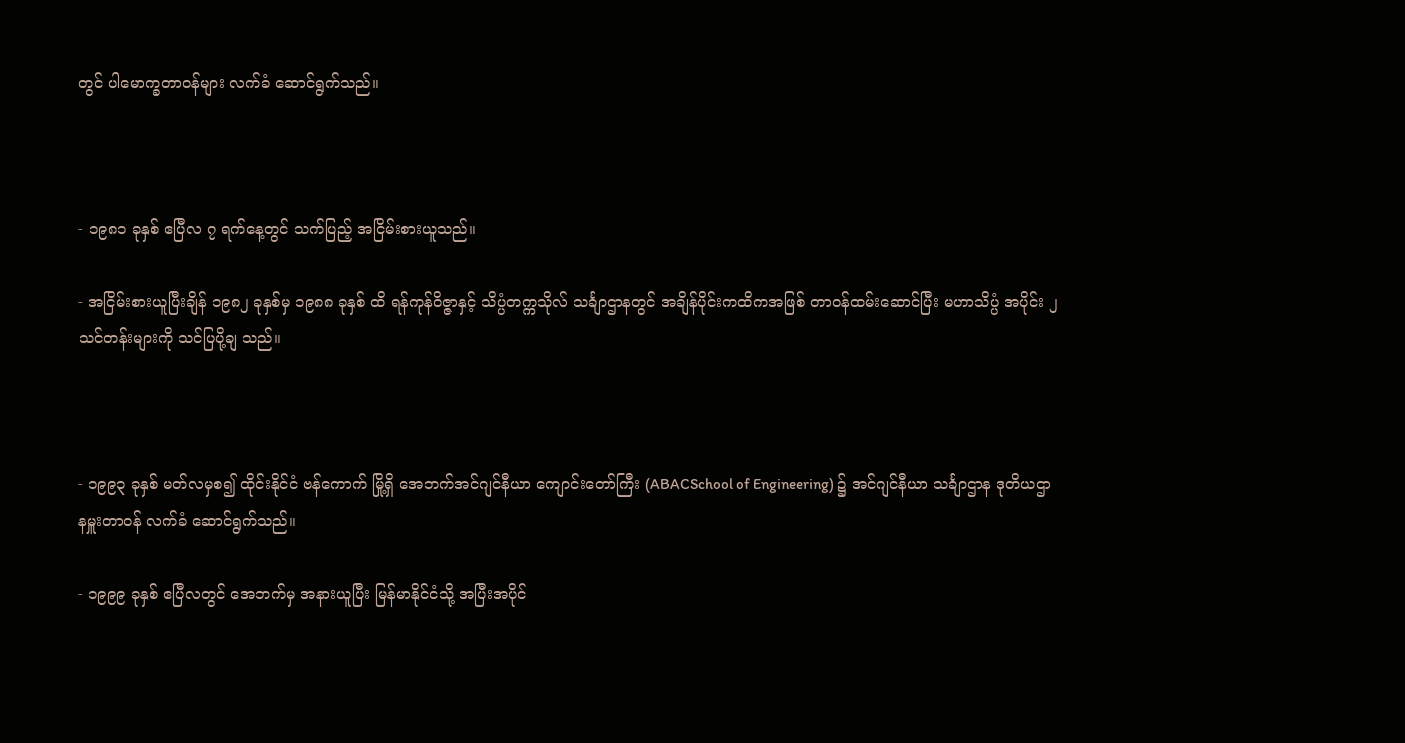တွင် ပါမောက္ခတာဝန်များ လက်ခံ ဆောင်ရွက်သည်။



- ၁၉၈၁ ခုနှစ် ဧပြီလ ၇ ရက်နေ့တွင် သက်ပြည့် အငြိမ်းစားယူသည်။

- အငြိမ်းစားယူပြီးချိန် ၁၉၈၂ ခုနှစ်မှ ၁၉၈၈ ခုနှစ် ထိ ရန်ကုန်ဝိဇ္ဇာနှင့် သိပ္ပံတက္ကသိုလ် သင်္ချာဌာနတွင် အချိန်ပိုင်းကထိကအဖြစ် တာဝန်ထမ်းဆောင်ပြီး မဟာသိပ္ပံ အပိုင်း ၂ သင်တန်းများကို သင်ပြပို့ချ သည်။



- ၁၉၉၃ ခုနှစ် မတ်လမှစ၍ ထိုင်းနိုင်ငံ ဗန်ကောက် မြို့ရှိ အေဘက်အင်ဂျင်နီယာ ကျောင်းတော်ကြီး (ABACSchool of Engineering) ၌ အင်ဂျင်နီယာ သင်္ချာဌာန ဒုတိယဌာနမှူးတာဝန် လက်ခံ ဆောင်ရွက်သည်။

- ၁၉၉၉ ခုနှစ် ဧပြီလတွင် အေဘက်မှ အနားယူပြီး မြန်မာနိုင်ငံသို့ အပြီးအပိုင်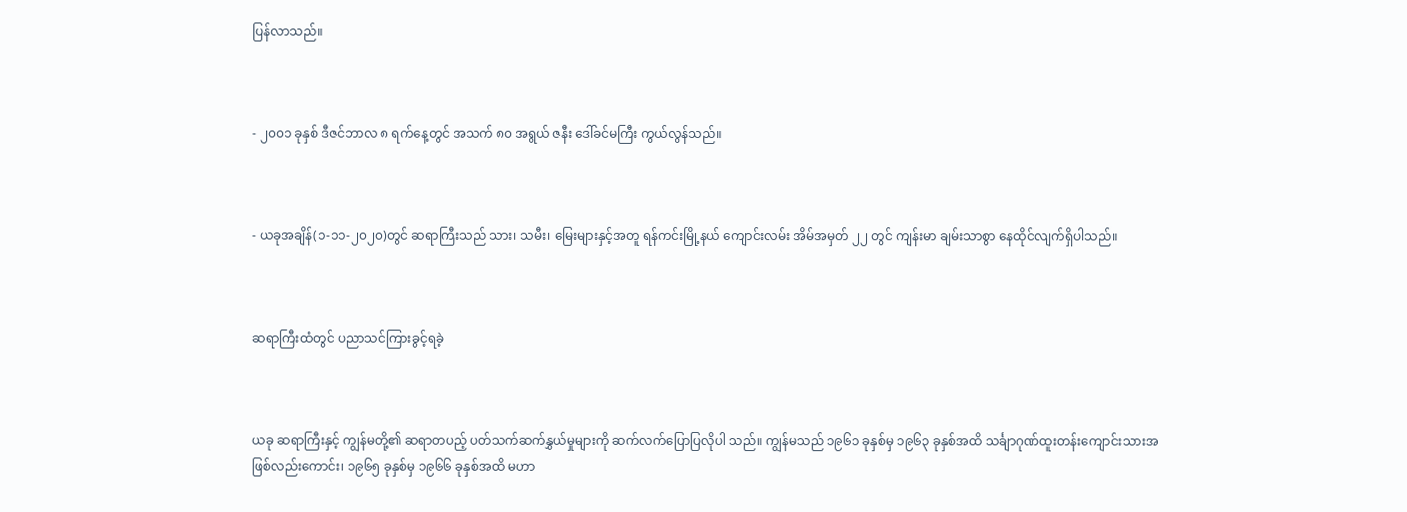ပြန်လာသည်။



- ၂၀၀၁ ခုနှစ် ဒီဇင်ဘာလ ၈ ရက်နေ့တွင် အသက် ၈၀ အရွယ် ဇနီး ဒေါ်ခင်မကြီး ကွယ်လွန်သည်။



- ယခုအချိန်(၁-၁၁-၂၀၂၀)တွင် ဆရာကြီးသည် သား၊ သမီး၊ မြေးများနှင့်အတူ ရန်ကင်းမြို့နယ် ကျောင်းလမ်း အိမ်အမှတ် ၂၂ တွင် ကျန်းမာ ချမ်းသာစွာ နေထိုင်လျက်ရှိပါသည်။



ဆရာကြီးထံတွင် ပညာသင်ကြားခွင့်ရခဲ့



ယခု ဆရာကြီးနှင့် ကျွန်မတို့၏ ဆရာတပည့် ပတ်သက်ဆက်နွှယ်မှုများကို ဆက်လက်ပြောပြလိုပါ သည်။ ကျွန်မသည် ၁၉၆၁ ခုနှစ်မှ ၁၉၆၃ ခုနှစ်အထိ သင်္ချာဂုဏ်ထူးတန်းကျောင်းသားအဖြစ်လည်းကောင်း၊ ၁၉၆၅ ခုနှစ်မှ ၁၉၆၆ ခုနှစ်အထိ မဟာ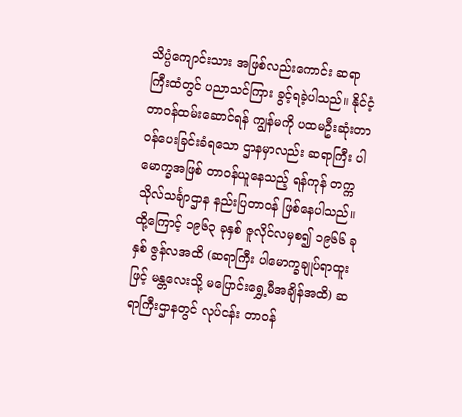သိပ္ပံကျောင်းသား အဖြစ်လည်းကောင်း ဆရာကြီးထံတွင် ပညာသင်ကြား ခွင့်ရခဲ့ပါသည်။ နိုင်ငံ့တာဝန်ထမ်းဆောင်ရန် ကျွန်မကို ပထမဦးဆုံးတာဝန်ပေးခြင်းခံရသော ဌာနမှာလည်း ဆရာကြီး ပါမောက္ခအဖြစ် တာဝန်ယူနေသည့် ရန်ကုန် တက္ကသိုလ်သင်္ချာဌာန နည်းပြတာဝန် ဖြစ်နေပါသည်။ ထို့ကြောင့် ၁၉၆၃ ခုနှစ် ဇူလိုင်လမှစ၍ ၁၉၆၆ ခုနှစ် ဇွန်လအထိ (ဆရာကြီး ပါမောက္ခချုပ်ရာထူးဖြင့် မန္တလေးသို့ မပြောင်းရွှေ့မီအချိန်အထိ) ဆရာကြီးဌာနတွင် လုပ်ငန်း တာဝန်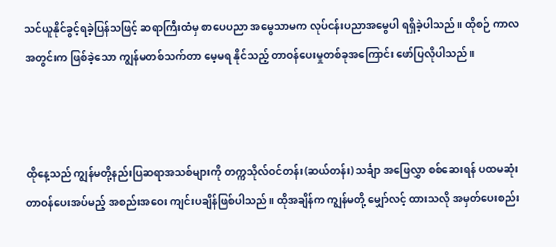သင်ယူနိုင်ခွင့်ရခဲ့ပြန်သဖြင့် ဆရာကြီးထံမှ စာပေပညာ အမွေသာမက လုပ်ငန်းပညာအမွေပါ ရရှိခဲ့ပါသည်။ ထိုစဉ် ကာလအတွင်းက ဖြစ်ခဲ့သော ကျွန်မတစ်သက်တာ မေ့မရ နိုင်သည့် တာဝန်ပေးမှုတစ်ခုအကြောင်း ဖော်ပြလိုပါသည်။



ထိုနေ့သည် ကျွန်မတို့နည်းပြဆရာအသစ်များကို တက္ကသိုလ်ဝင်တန်း(ဆယ်တန်း) သင်္ချာ အဖြေလွှာ စစ်ဆေးရန် ပထမဆုံးတာဝန်ပေးအပ်မည့် အစည်းအဝေး ကျင်းပချိန်ဖြစ်ပါသည်။ ထိုအချိန်က ကျွန်မတို့ မျှော်လင့် ထားသလို အမှတ်ပေးစည်း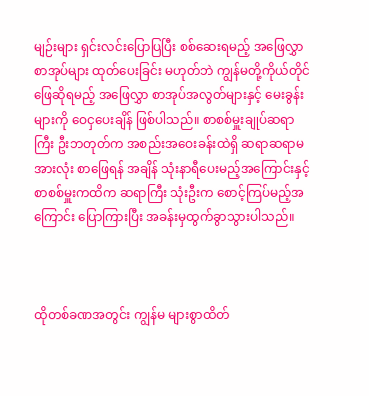မျဉ်းများ ရှင်းလင်းပြောပြပြီး စစ်ဆေးရမည့် အဖြေလွှာစာအုပ်များ ထုတ်ပေးခြင်း မဟုတ်ဘဲ ကျွန်မတို့ကိုယ်တိုင်ဖြေဆိုရမည့် အဖြေလွှာ စာအုပ်အလွတ်များနှင့် မေးခွန်းများကို ဝေငှပေးချိန် ဖြစ်ပါသည်။ စာစစ်မှူးချုပ်ဆရာကြီး ဦးဘတုတ်က အစည်းအဝေးခန်းထဲရှိ ဆရာဆရာမအားလုံး စာဖြေရန် အချိန် သုံးနာရီပေးမည့်အကြောင်းနှင့် စာစစ်မှူးကထိက ဆရာကြီး သုံးဦးက စောင့်ကြပ်မည့်အကြောင်း ပြောကြားပြီး အခန်းမှထွက်ခွာသွားပါသည်။



ထိုတစ်ခဏအတွင်း ကျွန်မ များစွာထိတ်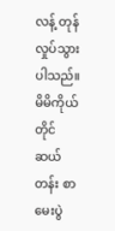လန့် တုန်လှုပ်သွားပါသည်။ မိမိကိုယ်တိုင် ဆယ်တန်း စာမေးပွဲ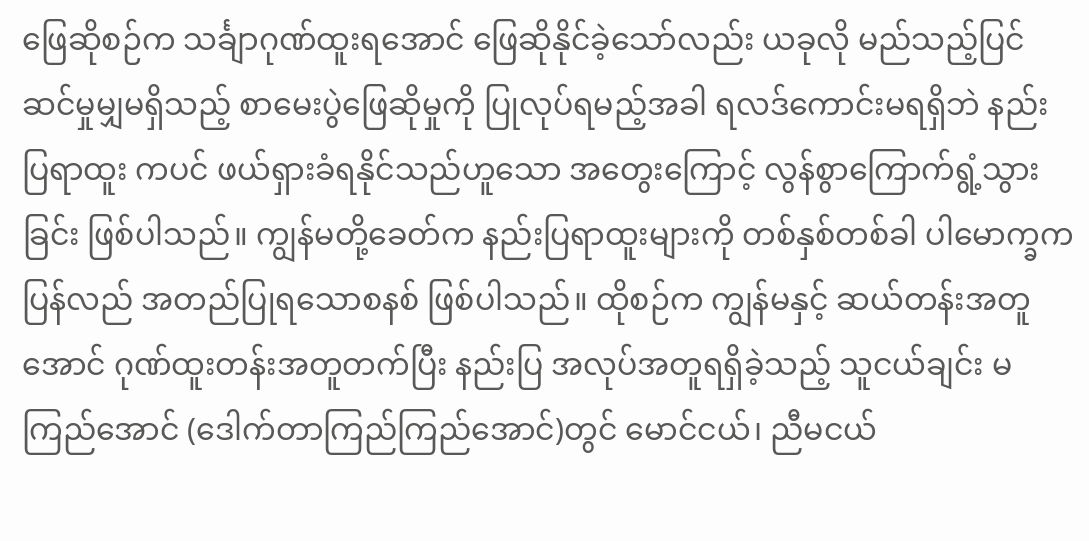ဖြေဆိုစဉ်က သင်္ချာဂုဏ်ထူးရအောင် ဖြေဆိုနိုင်ခဲ့သော်လည်း ယခုလို မည်သည့်ပြင်ဆင်မှုမျှမရှိသည့် စာမေးပွဲဖြေဆိုမှုကို ပြုလုပ်ရမည့်အခါ ရလဒ်ကောင်းမရရှိဘဲ နည်းပြရာထူး ကပင် ဖယ်ရှားခံရနိုင်သည်ဟူသော အတွေးကြောင့် လွန်စွာကြောက်ရွံ့သွားခြင်း ဖြစ်ပါသည်။ ကျွန်မတို့ခေတ်က နည်းပြရာထူးများကို တစ်နှစ်တစ်ခါ ပါမောက္ခက ပြန်လည် အတည်ပြုရသောစနစ် ဖြစ်ပါသည်။ ထိုစဉ်က ကျွန်မနှင့် ဆယ်တန်းအတူအောင် ဂုဏ်ထူးတန်းအတူတက်ပြီး နည်းပြ အလုပ်အတူရရှိခဲ့သည့် သူငယ်ချင်း မကြည်အောင် (ဒေါက်တာကြည်ကြည်အောင်)တွင် မောင်ငယ်၊ ညီမငယ်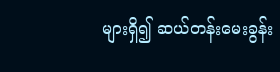များရှိ၍ ဆယ်တန်းမေးခွန်း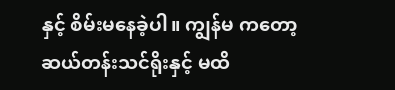နှင့် စိမ်းမနေခဲ့ပါ။ ကျွန်မ ကတော့ ဆယ်တန်းသင်ရိုးနှင့် မထိ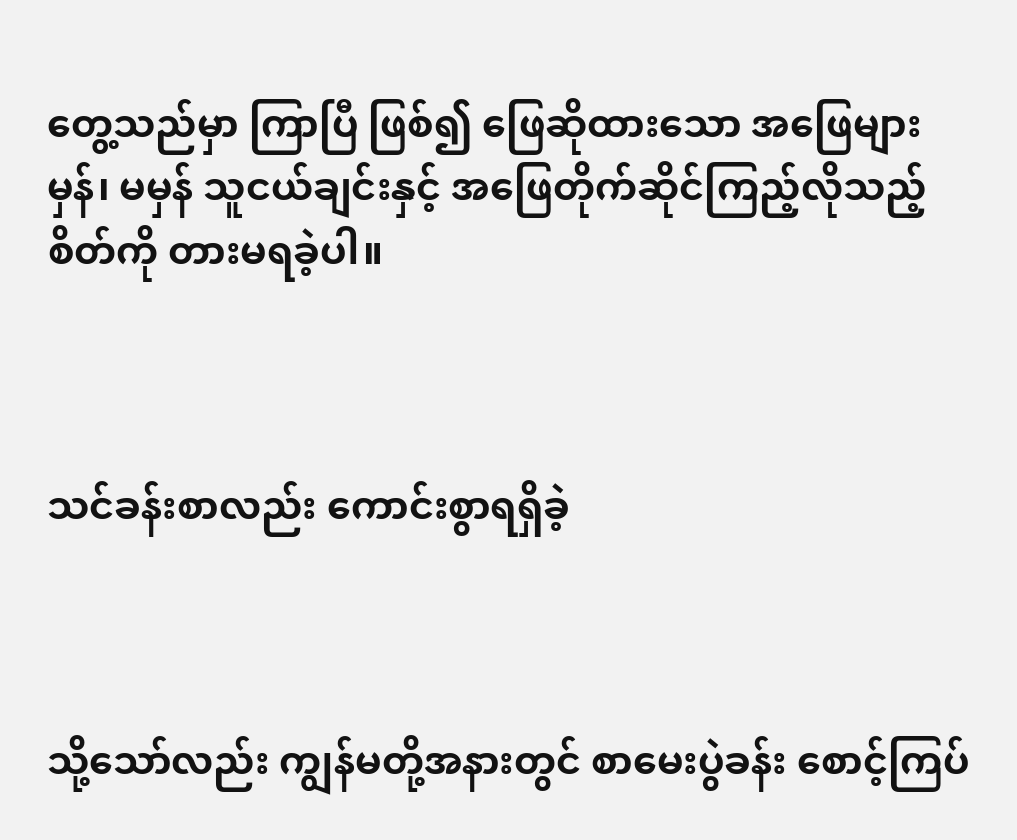တွေ့သည်မှာ ကြာပြီ ဖြစ်၍ ဖြေဆိုထားသော အဖြေများ မှန်၊ မမှန် သူငယ်ချင်းနှင့် အဖြေတိုက်ဆိုင်ကြည့်လိုသည့်စိတ်ကို တားမရခဲ့ပါ။



သင်ခန်းစာလည်း ကောင်းစွာရရှိခဲ့



သို့သော်လည်း ကျွန်မတို့အနားတွင် စာမေးပွဲခန်း စောင့်ကြပ်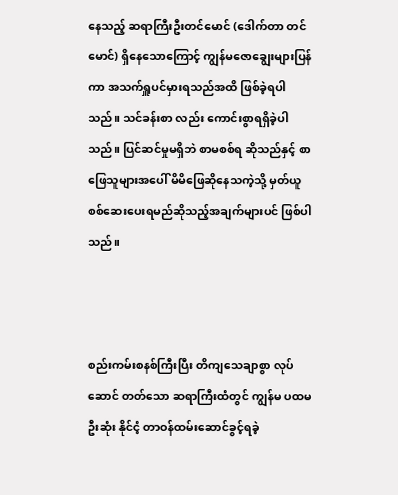နေသည့် ဆရာကြီးဦးတင်မောင် (ဒေါက်တာ တင်မောင်) ရှိနေသောကြောင့် ကျွန်မဇောချွေးများပြန်ကာ အသက်ရှူပင်မှားရသည်အထိ ဖြစ်ခဲ့ရပါသည်။ သင်ခန်းစာ လည်း ကောင်းစွာရရှိခဲ့ပါသည်။ ပြင်ဆင်မှုမရှိဘဲ စာမစစ်ရ ဆိုသည်နှင့် စာဖြေသူများအပေါ် မိမိဖြေဆိုနေသကဲ့သို့ မှတ်ယူစစ်ဆေးပေးရမည်ဆိုသည့်အချက်များပင် ဖြစ်ပါ သည်။



စည်းကမ်းစနစ်ကြီးပြီး တိကျသေချာစွာ လုပ်ဆောင် တတ်သော ဆရာကြီးထံတွင် ကျွန်မ ပထမဦးဆုံး နိုင်ငံ့ တာဝန်ထမ်းဆောင်ခွင့်ရခဲ့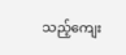သည့်ကျေး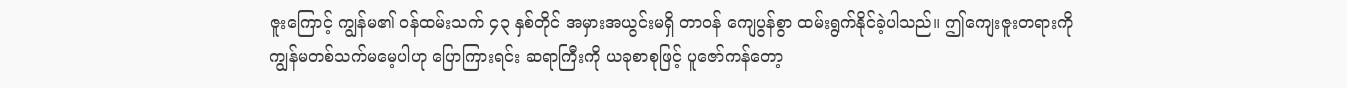ဇူးကြောင့် ကျွန်မ၏ ဝန်ထမ်းသက် ၄၃ နှစ်တိုင် အမှားအယွင်းမရှိ တာဝန် ကျေပွန်စွာ ထမ်းရွက်နိုင်ခဲ့ပါသည်။ ဤကျေးဇူးတရားကို ကျွန်မတစ်သက်မမေ့ပါဟု ပြောကြားရင်း ဆရာကြီးကို ယခုစာစုဖြင့် ပူဇော်ကန်တော့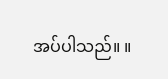အပ်ပါသည်။ ။